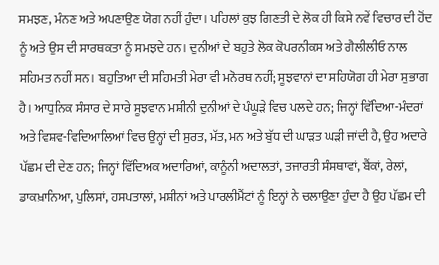ਸਮਝਣ, ਮੰਨਣ ਅਤੇ ਅਪਣਾਉਣ ਯੋਗ ਨਹੀਂ ਹੁੰਦਾ। ਪਹਿਲਾਂ ਕੁਝ ਗਿਣਤੀ ਦੇ ਲੋਕ ਹੀ ਕਿਸੇ ਨਵੇਂ ਵਿਚਾਰ ਦੀ ਹੋਂਦ ਨੂੰ ਅਤੇ ਉਸ ਦੀ ਸਾਰਥਕਤਾ ਨੂੰ ਸਮਝਦੇ ਹਨ। ਦੁਨੀਆਂ ਦੇ ਬਹੁਤੇ ਲੋਕ ਕੋਪਰਨੀਕਸ ਅਤੇ ਗੈਲੀਲੀਓ ਨਾਲ ਸਹਿਮਤ ਨਹੀਂ ਸਨ। ਬਹੁਤਿਆ ਦੀ ਸਹਿਮਤੀ ਮੇਰਾ ਵੀ ਮਨੋਰਥ ਨਹੀਂ; ਸੂਝਵਾਨਾਂ ਦਾ ਸਹਿਯੋਗ ਹੀ ਮੇਰਾ ਸੁਭਾਗ ਹੈ। ਆਧੁਨਿਕ ਸੰਸਾਰ ਦੇ ਸਾਰੇ ਸੂਝਵਾਨ ਮਸ਼ੀਨੀ ਦੁਨੀਆਂ ਦੇ ਪੰਘੂੜੇ ਵਿਚ ਪਲਦੇ ਹਨ; ਜਿਨ੍ਹਾਂ ਵਿੱਦਿਆ-ਮੰਦਰਾਂ ਅਤੇ ਵਿਸ਼ਵ-ਵਿਦਿਆਲਿਆਂ ਵਿਚ ਉਨ੍ਹਾਂ ਦੀ ਸੁਰਤ, ਮੱਤ, ਮਨ ਅਤੇ ਬੁੱਧ ਦੀ ਘਾੜਤ ਘੜੀ ਜਾਂਦੀ ਹੈ, ਉਹ ਅਦਾਰੇ ਪੱਛਮ ਦੀ ਦੇਣ ਹਨ; ਜਿਨ੍ਹਾਂ ਵਿੱਦਿਅਕ ਅਦਾਰਿਆਂ, ਕਾਨੂੰਨੀ ਅਦਾਲਤਾਂ, ਤਜਾਰਤੀ ਸੰਸਥਾਵਾਂ, ਬੈਂਕਾਂ, ਰੇਲਾਂ, ਡਾਕਖ਼ਾਨਿਆ, ਪੁਲਿਸਾਂ, ਹਸਪਤਾਲਾਂ, ਮਸ਼ੀਨਾਂ ਅਤੇ ਪਾਰਲੀਮੈਂਟਾਂ ਨੂੰ ਇਨ੍ਹਾਂ ਨੇ ਚਲਾਉਣਾ ਹੁੰਦਾ ਹੈ ਉਹ ਪੱਛਮ ਦੀ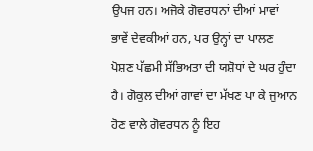ਉਪਜ ਹਨ। ਅਜੋਕੇ ਗੋਵਰਧਨਾਂ ਦੀਆਂ ਮਾਵਾਂ ਭਾਵੇਂ ਦੇਵਕੀਆਂ ਹਨ, ਪਰ ਉਨ੍ਹਾਂ ਦਾ ਪਾਲਣ ਪੋਸ਼ਣ ਪੱਛਮੀ ਸੱਭਿਅਤਾ ਦੀ ਯਸ਼ੋਧਾਂ ਦੇ ਘਰ ਹੁੰਦਾ ਹੈ। ਗੋਕੁਲ ਦੀਆਂ ਗਾਵਾਂ ਦਾ ਮੱਖਣ ਪਾ ਕੇ ਜੁਆਨ ਹੋਣ ਵਾਲੇ ਗੋਵਰਧਨ ਨੂੰ ਇਹ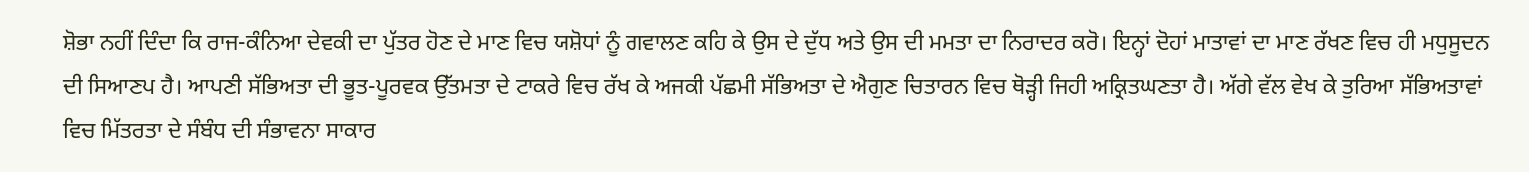ਸ਼ੋਭਾ ਨਹੀਂ ਦਿੰਦਾ ਕਿ ਰਾਜ-ਕੰਨਿਆ ਦੇਵਕੀ ਦਾ ਪੁੱਤਰ ਹੋਣ ਦੇ ਮਾਣ ਵਿਚ ਯਸ਼ੋਧਾਂ ਨੂੰ ਗਵਾਲਣ ਕਹਿ ਕੇ ਉਸ ਦੇ ਦੁੱਧ ਅਤੇ ਉਸ ਦੀ ਮਮਤਾ ਦਾ ਨਿਰਾਦਰ ਕਰੋ। ਇਨ੍ਹਾਂ ਦੋਹਾਂ ਮਾਤਾਵਾਂ ਦਾ ਮਾਣ ਰੱਖਣ ਵਿਚ ਹੀ ਮਧੁਸੂਦਨ ਦੀ ਸਿਆਣਪ ਹੈ। ਆਪਣੀ ਸੱਭਿਅਤਾ ਦੀ ਭੂਤ-ਪੂਰਵਕ ਉੱਤਮਤਾ ਦੇ ਟਾਕਰੇ ਵਿਚ ਰੱਖ ਕੇ ਅਜਕੀ ਪੱਛਮੀ ਸੱਭਿਅਤਾ ਦੇ ਐਗੁਣ ਚਿਤਾਰਨ ਵਿਚ ਥੋੜ੍ਹੀ ਜਿਹੀ ਅਕ੍ਰਿਤਘਣਤਾ ਹੈ। ਅੱਗੇ ਵੱਲ ਵੇਖ ਕੇ ਤੁਰਿਆ ਸੱਭਿਅਤਾਵਾਂ ਵਿਚ ਮਿੱਤਰਤਾ ਦੇ ਸੰਬੰਧ ਦੀ ਸੰਭਾਵਨਾ ਸਾਕਾਰ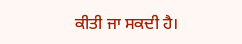ਕੀਤੀ ਜਾ ਸਕਦੀ ਹੈ।